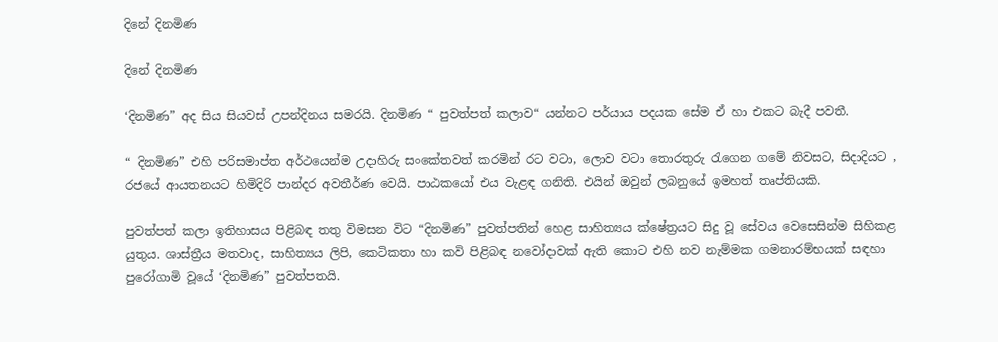දිනේ දිනමිණ

දිනේ දිනමිණ

‘දිනමිණ” අද සිය සියවස් උපන්දිනය සමරයි. දිනමිණ “ පුවත්පත් කලාව“ යන්නට පර්යාය පදයක සේම ඒ හා එකට බැදී පවතී.

“ දිනමිණ” එහි පරිසමාප්ත අර්ථයෙන්ම උදාහිරු සංකේතවත් කරමින් රට වටා, ලොව වටා තොරතුරු රැගෙන ගමේ නිවසට, සිදාදියට , රජයේ ආයතනයට හිමිදිරි පාන්දර අවතීර්ණ වෙයි. පාඨකයෝ එය වැළඳ ගනිති. එයින් ඔවුන් ලබනුයේ ඉමහත් තෘප්තියකි.

පුවත්පත් කලා ඉතිහාසය පිළිබඳ තතු විමසන විට “දිනමිණ” පුවත්පතින් හෙළ සාහිත්‍යය ක්ෂේත්‍රයට සිදු වූ සේවය වෙසෙසින්ම සිහිකළ යුතුය. ශාස්ත්‍රීය මතවාද, සාහිත්‍යය ලිපි, කෙටිකතා හා කවි පිළිබඳ නවෝදාවක් ඇති කොට එහි නව නැම්මක ගමනාරම්භයක් සඳහා පුරෝගාමි වූයේ ‘දිනමිණ” පුවත්පතයි.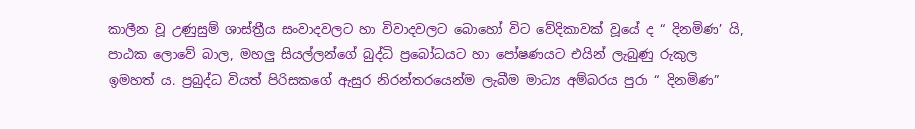කාලීන වූ උණුසුම් ශාස්ත්‍රීය සංවාදවලට හා විවාදවලට බොහෝ විට වේදිකාවක් වූයේ ද “ දිනමිණ’ යි, පාඨක ලොවේ බාල, මහලු සියල්ලන්ගේ බුද්ධි ප්‍රබෝධයට හා පෝෂණයට එයින් ලැබුණු රුකුල ඉමහත් ය. ප්‍රබුද්ධ වියත් පිරිසකගේ ඇසුර නිරන්තරයෙන්ම ලැබීම මාධ්‍ය අම්බරය පුරා “ දිනමිණ”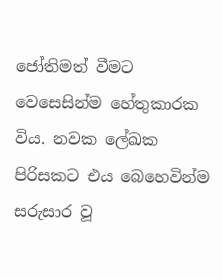ජෝතිමත් වීමට වෙසෙසින්ම හේතුකාරක විය. නවක ලේඛක පිරිසකට එය බෙහෙවින්ම සරුසාර වූ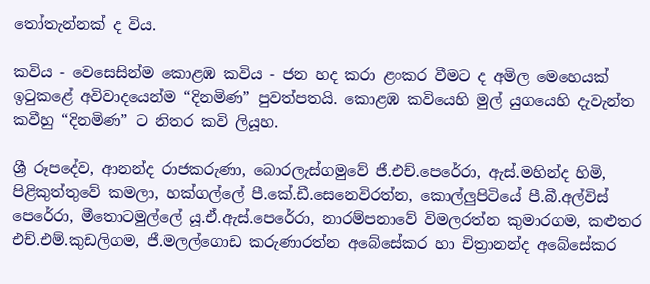තෝතැන්නක් ද විය.

කවිය - වෙසෙසින්ම කොළඹ කවිය - ජන හද කරා ළංකර වීමට ද අමිල මෙහෙයක් ඉටුකළේ අවිවාදයෙන්ම “දිනමිණ” පුවත්පතයි. කොළඹ කවියෙහි මුල් යුගයෙහි දැවැන්ත කවීහු “දිනමිණ” ට නිතර කවි ලියූහ.

ශ්‍රී රූපදේව, ආනන්ද රාජකරුණා, බොරලැස්ගමුවේ ජී.එච්.පෙරේරා, ඇස්.මහින්ද හිමි, පිළිකුත්තුවේ කමලා, හක්ගල්ලේ පී.කේ.ඩී.සෙනෙවිරත්න, කොල්ලුපිටියේ පී.බී.අල්විස් පෙරේරා, මීතොටමුල්ලේ යූ.ඒ.ඇස්.පෙරේරා, නාරම්පනාවේ විමලරත්න කුමාරගම, කළුතර එච්.එම්.කුඩලිගම, ජී.මලල්ගොඩ කරුණාරත්න අබේසේකර හා චිත්‍රානන්ද අබේසේකර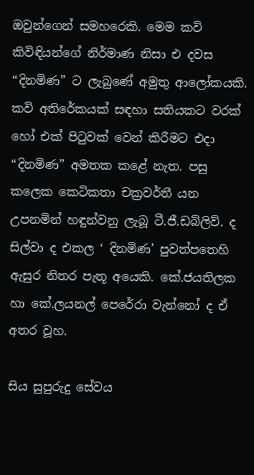ඔවුන්ගෙන් සමහරෙකි. මෙම කවි කිවිඳියන්ගේ නිර්මාණ නිසා එ දවස “දිනමිණ” ට ලැබුණේ අමුතු ආලෝකයකි. කවි අතිරේකයක් සඳහා සතියකට වරක් හෝ එක් පිටුවක් වෙන් කිරීමට එදා “දිනමිණ” අමතක කළේ නැත. පසු කලෙක කෙටිකතා චක්‍රවර්තී යන උපනමින් හඳුන්වනු ලැබූ ටී.ජී.ඩබ්ලිව්. ද සිල්වා ද එකල ‘ දිනමිණ’ පුවත්පතෙහි ඇසුර නිතර පැතූ අයෙකි. කේ.ජයතිලක හා කේ.ලයනල් පෙරේරා වැන්නෝ ද ඒ අතර වූහ.

සිය සුපුරුදු සේවය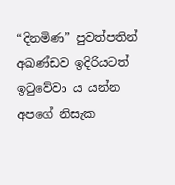“දිනමිණ” පුවත්පතින් අඛණ්ඩව ඉදිරියටත් ඉටුවේවා ය යන්න අපගේ නිසැක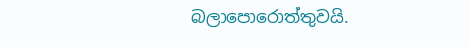බලාපොරොත්තුවයි.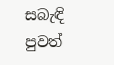සබැඳි පුවත්